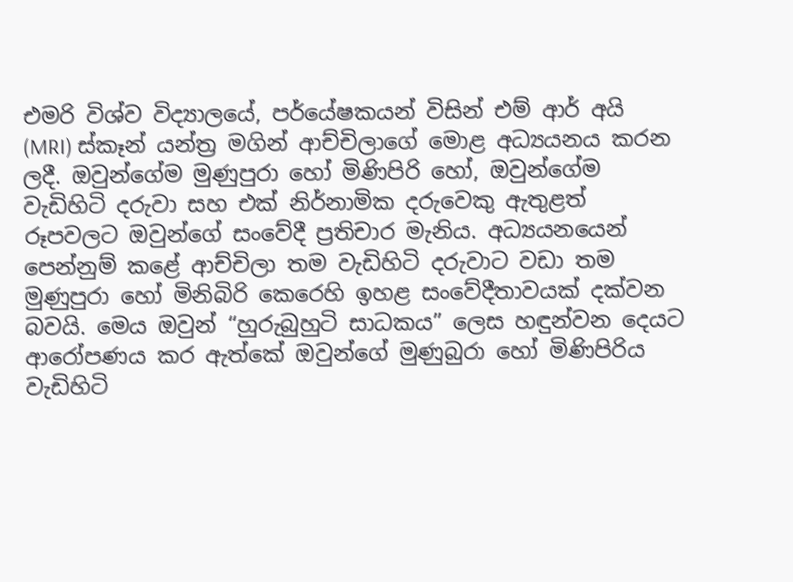එමරි විශ්ව විද්‍යාලයේ, පර්යේෂකයන් විසින් එම් ආර් අයි (MRI) ස්කෑන් යන්ත්‍ර මගින් ආච්චිලාගේ මොළ අධ්‍යයනය කරන ලදී. ඔවුන්ගේම මුණුපුරා හෝ මිණිපිරි හෝ, ඔවුන්ගේම වැඩිහිටි දරුවා සහ එක් නිර්නාමික දරුවෙකු ඇතුළත් රූපවලට ඔවුන්ගේ සංවේදී ප්‍රතිචාර මැනිය. අධ්‍යයනයෙන් පෙන්නුම් කළේ ආච්චිලා තම වැඩිහිටි දරුවාට වඩා තම මුණුපුරා හෝ මිනිබිරි කෙරෙහි ඉහළ සංවේදීතාවයක් දක්වන බවයි. මෙය ඔවුන් “හුරුබුහුටි සාධකය” ලෙස හඳුන්වන දෙයට ආරෝපණය කර ඇත්කේ ඔවුන්ගේ මුණුබුරා හෝ මිණිපිරිය වැඩිහිටි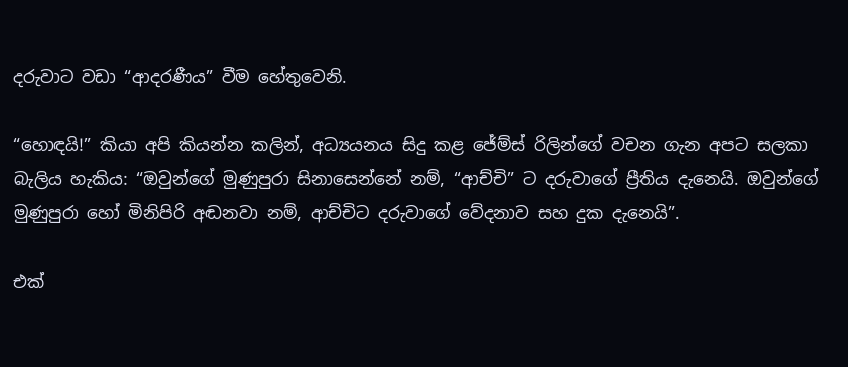දරුවාට වඩා “ආදරණීය” වීම හේතුවෙනි.

“හොඳයි!” කියා අපි කියන්න කලින්, අධ්‍යයනය සිදු කළ ජේම්ස් රිලින්ගේ වචන ගැන අපට සලකා බැලිය හැකිය: “ඔවුන්ගේ මුණුපුරා සිනාසෙන්නේ නම්, “ආච්චි” ට දරුවාගේ ප්‍රීතිය දැනෙයි. ඔවුන්ගේ මුණුපුරා හෝ මිනිපිරි අඬනවා නම්, ආච්චිට දරුවාගේ වේදනාව සහ දුක දැනෙයි”.

එක්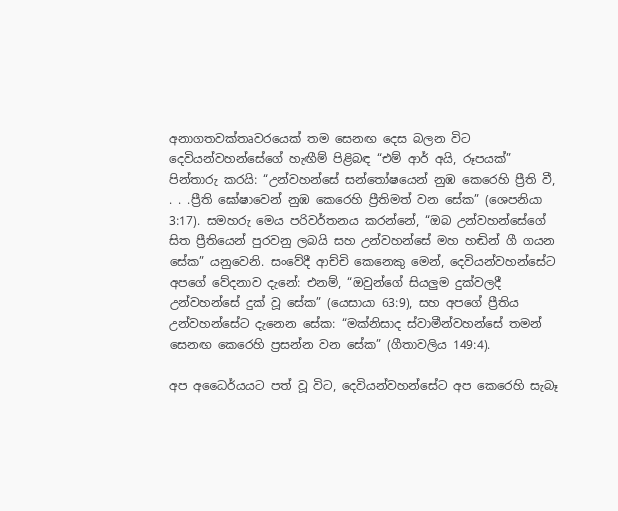අනාගතවක්තෘවරයෙක් තම සෙනඟ දෙස බලන විට දෙවියන්වහන්සේගේ හැඟීම් පිළිබඳ “එම් ආර් අයි, රූපයක්” පින්තාරු කරයි: “උන්වහන්සේ සන්තෝෂයෙන් නුඹ කෙරෙහි ප්‍රීති වී, . . .ප්‍රීති ඝෝෂාවෙන් නුඹ කෙරෙහි ප්‍රීතිමත් වන සේක” (ශෙපනියා 3:17). සමහරු මෙය පරිවර්තනය කරන්නේ, “ඔබ උන්වහන්සේගේ සිත ප්‍රීතියෙන් පුරවනු ලබයි සහ උන්වහන්සේ මහ හඬින් ගී ගයන සේක” යනුවෙනි. සංවේදී ආච්චි කෙනෙකු මෙන්, දෙවියන්වහන්සේට අපගේ වේදනාව දැනේ: එනම්, “ඔවුන්ගේ සියලුම දුක්වලදී උන්වහන්සේ දුක් වූ සේක” (යෙසායා 63:9), සහ අපගේ ප්‍රීතිය උන්වහන්සේට දැනෙන සේක: “මක්නිසාද ස්වාමීන්වහන්සේ තමන් සෙනඟ කෙරෙහි ප්‍රසන්න වන සේක” (ගීතාවලිය 149:4).

අප අධෛර්යයට පත් වූ විට, දෙවියන්වහන්සේට අප කෙරෙහි සැබෑ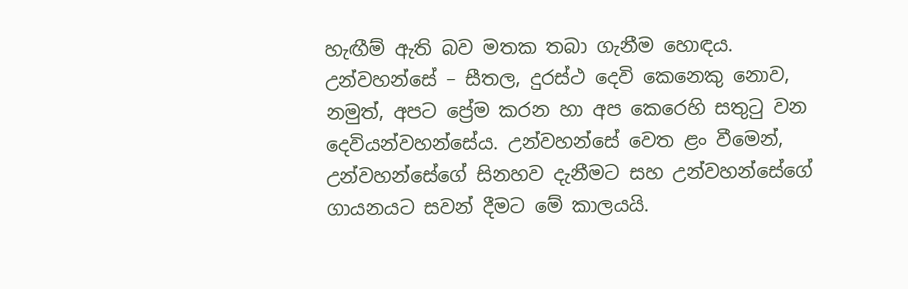හැඟීම් ඇති බව මතක තබා ගැනීම හොඳය. උන්වහන්සේ – සීතල, දුරස්ථ දෙවි කෙනෙකු නොව, නමුත්, අපට ප්‍රේම කරන හා අප කෙරෙහි සතුටු වන දෙවියන්වහන්සේය. උන්වහන්සේ වෙත ළං වීමෙන්, උන්වහන්සේගේ සිනහව දැනීමට සහ උන්වහන්සේගේ ගායනයට සවන් දීමට මේ කාලයයි.